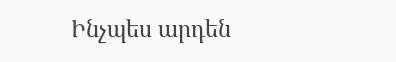Ինչպես արդեն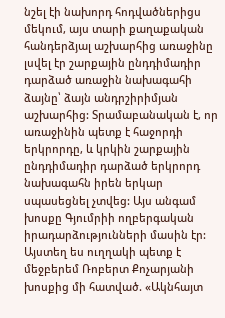նշել էի նախորդ հոդվածներիցս մեկում, այս տարի քաղաքական հանդերձյալ աշխարհից առաջինը լսվել էր շարքային ընդդիմադիր դարձած առաջին նախագահի ձայնը՝ ձայն անդրշիրիմյան աշխարհից: Տրամաբանական է, որ առաջինին պետք է հաջորդի երկրորդը, և կրկին շարքային ընդդիմադիր դարձած երկրորդ նախագահն իրեն երկար սպասեցնել չտվեց: Այս անգամ խոսքը Գյումրիի ողբերգական իրադարձությունների մասին էր: Այստեղ ես ուղղակի պետք է մեջբերեմ Ռոբերտ Քոչարյանի խոսքից մի հատված. «Ակնհայտ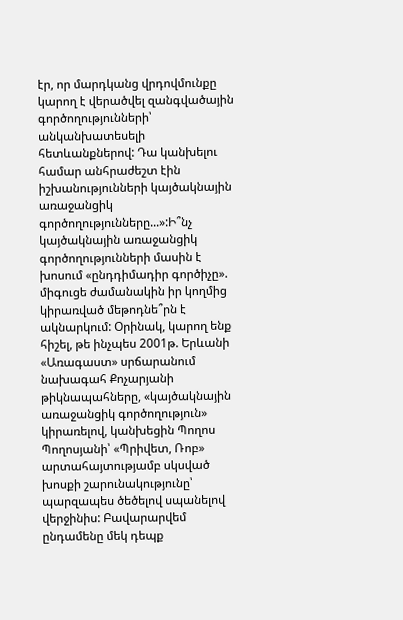էր, որ մարդկանց վրդովմունքը կարող է վերածվել զանգվածային գործողությունների՝ անկանխատեսելի հետևանքներով: Դա կանխելու համար անհրաժեշտ էին իշխանությունների կայծակնային առաջանցիկ գործողությունները...»:Ի՞նչ կայծակնային առաջանցիկ գործողությունների մասին է խոսում «ընդդիմադիր գործիչը». միգուցե ժամանակին իր կողմից կիրառված մեթոդնե՞րն է ակնարկում: Օրինակ, կարող ենք հիշել, թե ինչպես 2001թ. Երևանի «Առագաստ» սրճարանում նախագահ Քոչարյանի թիկնապահները, «կայծակնային առաջանցիկ գործողություն» կիրառելով, կանխեցին Պողոս Պողոսյանի՝ «Պրիվետ, Ռոբ» արտահայտությամբ սկսված խոսքի շարունակությունը՝ պարզապես ծեծելով սպանելով վերջինիս: Բավարարվեմ ընդամենը մեկ դեպք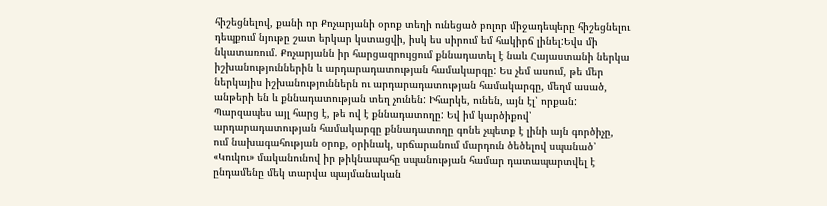հիշեցնելով, քանի որ Քոչարյանի օրոք տեղի ունեցած բոլոր միջադեպերը հիշեցնելու դեպքում նյութը շատ երկար կստացվի, իսկ ես սիրում եմ հակիրճ լինել:Եվս մի նկատառում. Քոչարյանն իր հարցազրույցում քննադատել է նաև Հայաստանի ներկա իշխանություններին և արդարադատության համակարգը: Ես չեմ ասում, թե մեր ներկայիս իշխանություններն ու արդարադատության համակարգը, մեղմ ասած, անթերի են և քննադատության տեղ չունեն: Իհարկե, ունեն, այն էլ՝ որքան: Պարզապես այլ հարց է, թե ով է քննադատողը: Եվ իմ կարծիքով՝ արդարադատության համակարգը քննադատողը գոնե չպետք է լինի այն գործիչը, ում նախագահության օրոք, օրինակ, սրճարանում մարդուն ծեծելով սպանած՝ «Կուկու» մականունով իր թիկնապահը սպանության համար դատապարտվել է ընդամենը մեկ տարվա պայմանական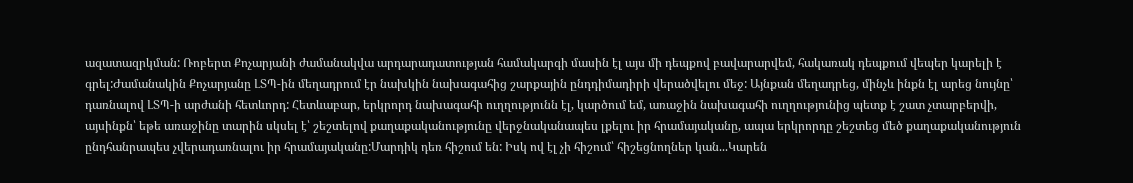ազատազրկման: Ռոբերտ Քոչարյանի ժամանակվա արդարադատության համակարգի մասին էլ այս մի դեպքով բավարարվեմ, հակառակ դեպքում վեպեր կարելի է գրել:Ժամանակին Քոչարյանը ԼՏՊ-ին մեղադրում էր նախկին նախագահից շարքային ընդդիմադիրի վերածվելու մեջ: Այնքան մեղադրեց, մինչև ինքն էլ արեց նույնը՝ դառնալով ԼՏՊ-ի արժանի հետևորդ: Հետևաբար, երկրորդ նախագահի ուղղությունն էլ, կարծում եմ, առաջին նախագահի ուղղությունից պետք է շատ չտարբերվի, այսինքն՝ եթե առաջինը տարին սկսել է՝ շեշտելով քաղաքականությունը վերջնականապես լքելու իր հրամայականը, ապա երկրորդը շեշտեց մեծ քաղաքականություն ընդհանրապես չվերադառնալու իր հրամայականը:Մարդիկ դեռ հիշում են: Իսկ ով էլ չի հիշում՝ հիշեցնողներ կան...Կարեն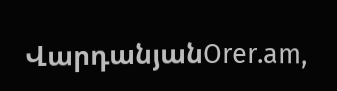ՎարդանյանOrer.am,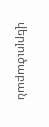վերլուծաբան